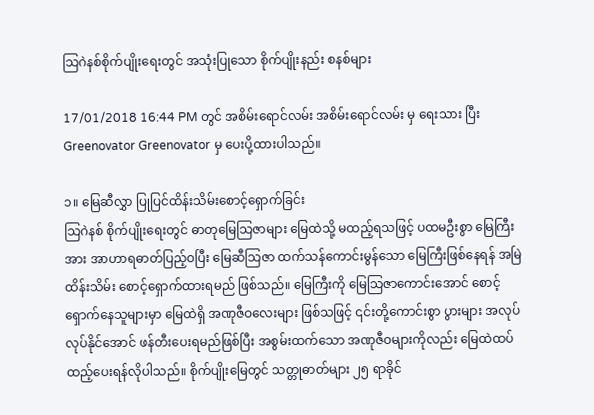သြဂဲနစ်စိုက်ပျိုးရေးတွင် အသုံးပြုသော စိုက်ပျိုးနည်း စနစ်များ

17/01/2018 16:44 PM တွင် အစိမ်းရောင်လမ်း အစိမ်းရောင်လမ်း မှ ရေးသား ပြီး Greenovator Greenovator မှ ပေးပို့ထားပါသည်။

၁။ မြေဆီလွှာ ပြုပြင်ထိန်းသိမ်းစောင့်ရှောက်ခြင်း
သြဂဲနစ် စိုက်ပျိုးရေးတွင် ဓာတုမြေသြဇာများ မြေထဲသို့ မထည့်ရသဖြင့် ပထမဦးစွာ မြေကြီး အား အာဟာရဓာတ်ပြည့်ဝပြီး မြေဆီသြဇာ ထက်သန်ကောင်းမွန်သော မြေကြီးဖြစ်နေရန် အမြဲထိန်းသိမ်း စောင့်ရှောက်ထားရမည် ဖြစ်သည်။ မြေကြီးကို မြေသြဇာကောင်းအောင် စောင့်ရှောက်နေသူများမှာ မြေထဲရှိ အဏုဇီဝလေးများ ဖြစ်သဖြင့် ၎င်းတို့ကောင်းစွာ ပွားများ အလုပ်လုပ်နိုင်အောင် ဖန်တီးပေးရမည်ဖြစ်ပြီး အစွမ်းထက်သော အဏုဇီဝများကိုလည်း မြေထဲထပ်ထည့်ပေးရန်လိုပါသည်။ စိုက်ပျိုးမြေတွင် သတ္တုဓာတ်များ ၂၅ ရာခိုင်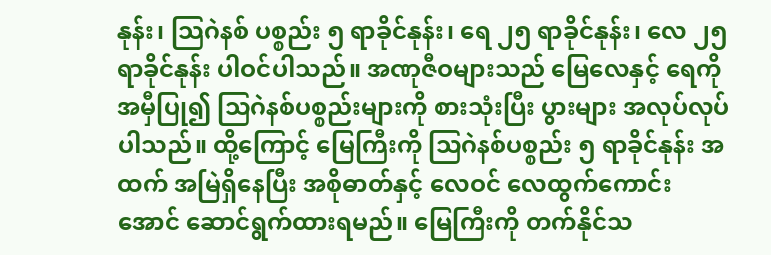နုန်း၊ သြဂဲနစ် ပစ္စည်း ၅ ရာခိုင်နုန်း၊ ရေ ၂၅ ရာခိုင်နုန်း၊ လေ ၂၅ ရာခိုင်နုန်း ပါဝင်ပါသည်။ အဏုဇီဝများသည် မြေလေနှင့် ရေကို အမှီပြု၍ သြဂဲနစ်ပစ္စည်းများကို စားသုံးပြီး ပွားများ အလုပ်လုပ်ပါသည်။ ထို့ကြောင့် မြေကြီးကို သြဂဲနစ်ပစ္စည်း ၅ ရာခိုင်နုန်း အထက် အမြဲရှိနေပြီး အစိုဓာတ်နှင့် လေဝင် လေထွက်ကောင်းအောင် ဆောင်ရွက်ထားရမည်။ မြေကြီးကို တက်နိုင်သ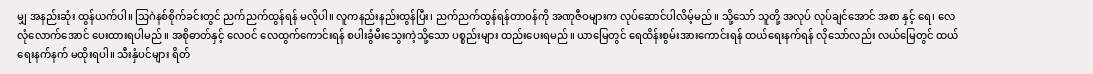မျှ အနည်းဆုံး ထွန်ယက်ပါ။ သြဂဲနစ်စိုက်ခင်းတွင် ညက်ညက်ထွန်ရန် မလိုပါ။ လူကနည်းနည်းထွန်ပြီး၊ ညက်ညက်ထွန်ရန်တာဝန်ကို အဏုဇီဝများက လုပ်ဆောင်ပါလိမ့်မည်။ သို့သော် သူတို့ အလုပ် လုပ်ချင်အောင် အစာ နှင့် ရေ၊ လေ လုံလောက်အောင် ပေးထားရပါမည်။ အစိုဓာတ်နှင့် လေဝင် လေထွက်ကောင်းရန် စပါးခွံမီးသွေးကဲ့သို့သော ပစ္စည်းများ ထည်းပေးရမည်။ ယာမြေတွင် ရေထိန်းစွမ်းအားကောင်းရန် ထယ်ရေးနက်ရန် လိုသော်လည်း လယ်မြေတွင် ထယ်ရေးနက်နက် မထိုးရပါ။ သီးနှံပင်များ ရိတ်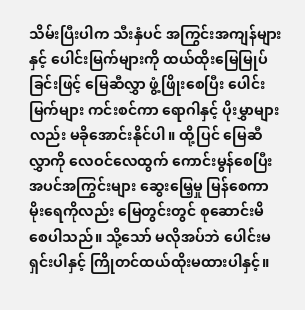သိမ်းပြီးပါက သီးနှံပင် အကြွင်းအကျန်များ နှင့် ပေါင်းမြက်များကို ထယ်ထိုးမြေမြုပ်ခြင်းဖြင့် မြေဆီလွှာ ဖွံ့ဖြိုးစေပြီး ပေါင်းမြက်များ ကင်းစင်ကာ ရောဂါနှင့် ပိုးမွှာများလည်း မခိုအောင်းနိုင်ပါ။ ထို့ပြင် မြေဆီလွှာကို လေဝင်လေထွက် ကောင်းမွန်စေပြီး အပင်အကြွင်းများ ဆွေးမြေ့မှု မြန်စေကာ မိုးရေကိုလည်း မြေတွင်းတွင် စုဆောင်းမိစေပါသည်။ သို့သော် မလိုအပ်ဘဲ ပေါင်းမရှင်းပါနှင့် ကြိုတင်ထယ်ထိုးမထားပါနှင့်။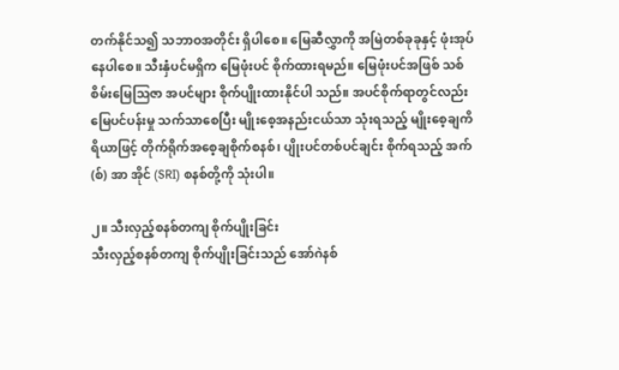တက်နိုင်သ၍ သဘာဝအတိုင်း ရှိပါစေ။ မြေဆီလွှာကို အမြဲတစ်ခုခုနှင့် ဖုံးအုပ်နေပါစေ။ သီးနှံပင်မရှိက မြေဖုံးပင် စိုက်ထားရမည်။ မြေဖုံးပင်အဖြစ် သစ်စိမ်းမြေသြဇာ အပင်များ စိုက်ပျိုးထားနိုင်ပါ သည်။ အပင်စိုက်ရာတွင်လည်း မြေပင်ပန်းမှု သက်သာစေပြီး မျိုးစေ့အနည်းငယ်သာ သုံးရသည့် မျိုးစေ့ချကိရိယာဖြင့် တိုက်ရိုက်အစေ့ချစိုက်စနစ်၊ ပျိုးပင်တစ်ပင်ချင်း စိုက်ရသည့် အက်(စ်) အာ အိုင် (SRI) စနစ်တို့ကို သုံးပါ။

၂။ သီးလှည့်စနစ်တကျ စိုက်ပျိုးခြင်း
သီးလှည့်စနစ်တကျ စိုက်ပျိုးခြင်းသည် အော်ဂဲနစ်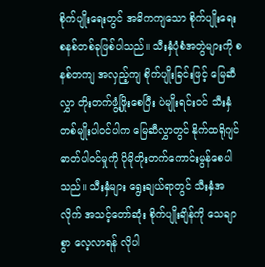စိုက်ပျိုးရေးတွင် အဓိကကျသော စိုက်ပျိုးရေး စနစ်တစ်ခုဖြစ်ပါသည်။ သီးနှံပုံစံအတွဲများကို စနစ်တကျ အလှည့်ကျ စိုက်ပျိုးခြင်းဖြင့် မြေဆီလွှာ တိုးတက်ဖွံ့ဖြိုးစေပြီး ပဲမျိုးရင်းဝင် သီးနှံတစ်မျိုးပါဝင်ပါက မြေဆီလွှာတွင် နိုက်ထရိုဂျင်ဓာတ်ပါဝင်မှုကို ပိုမိုတိုးတက်ကောင်းမွန်စေပါသည်။ သီးနှံများ ရွေးချယ်ရာတွင် သီးနှံအလိုက် အသင့်တော်ဆုံး စိုက်ပျိုးချိန်ကို သေချာစွာ လေ့လာရန် လိုပါ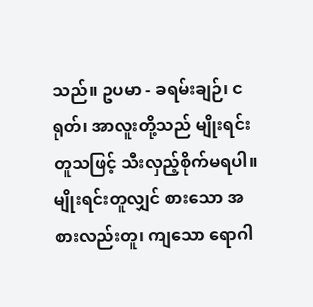သည်။ ဥပမာ - ခရမ်းချဉ်၊ ငရုတ်၊ အာလူးတို့သည် မျိုးရင်းတူသဖြင့် သီးလှည့်စိုက်မရပါ။ မျိုးရင်းတူလျှင် စားသော အစားလည်းတူ၊ ကျသော ရောဂါ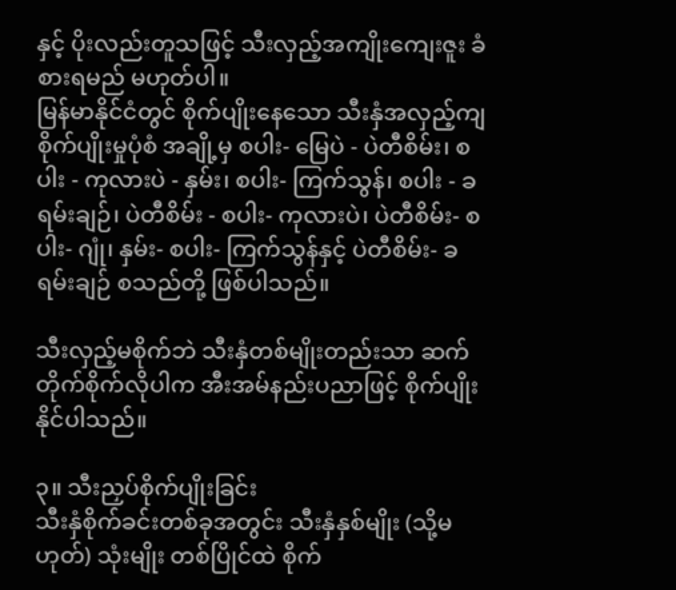နှင့် ပိုးလည်းတူသဖြင့် သီးလှည့်အကျိုးကျေးဇူး ခံစားရမည် မဟုတ်ပါ။
မြန်မာနိုင်ငံတွင် စိုက်ပျိုးနေသော သီးနှံအလှည့်ကျ စိုက်ပျိုးမှုပုံစံ အချို့မှ စပါး- မြေပဲ - ပဲတီစိမ်း၊ စပါး - ကုလားပဲ - နှမ်း၊ စပါး- ကြက်သွန်၊ စပါး - ခရမ်းချဉ်၊ ပဲတီစိမ်း - စပါး- ကုလားပဲ၊ ပဲတီစိမ်း- စပါး- ဂျုံ၊ နှမ်း- စပါး- ကြက်သွန်နှင့် ပဲတီစိမ်း- ခရမ်းချဉ် စသည်တို့ ဖြစ်ပါသည်။

သီးလှည့်မစိုက်ဘဲ သီးနှံတစ်မျိုးတည်းသာ ဆက်တိုက်စိုက်လိုပါက အီးအမ်နည်းပညာဖြင့် စိုက်ပျိုးနိုင်ပါသည်။

၃။ သီးညှပ်စိုက်ပျိုးခြင်း
သီးနှံစိုက်ခင်းတစ်ခုအတွင်း သီးနှံနှစ်မျိုး (သို့မဟုတ်) သုံးမျိုး တစ်ပြိုင်ထဲ စိုက်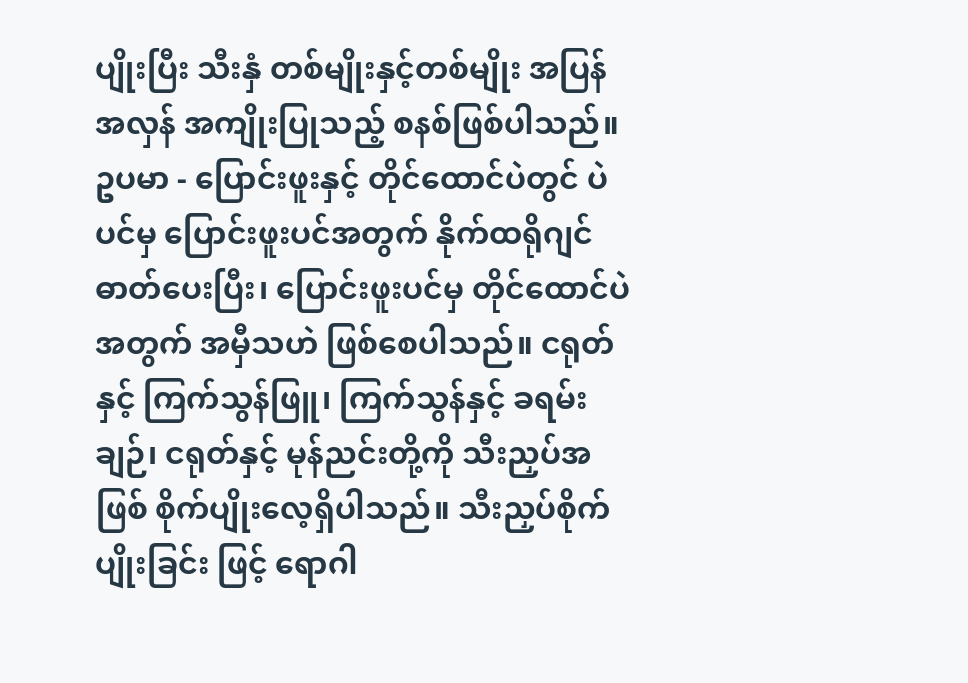ပျိုးပြီး သီးနှံ တစ်မျိုးနှင့်တစ်မျိုး အပြန်အလှန် အကျိုးပြုသည့် စနစ်ဖြစ်ပါသည်။ ဥပမာ - ပြောင်းဖူးနှင့် တိုင်ထောင်ပဲတွင် ပဲပင်မှ ပြောင်းဖူးပင်အတွက် နိုက်ထရိုဂျင်ဓာတ်ပေးပြီး၊ ပြောင်းဖူးပင်မှ တိုင်ထောင်ပဲအတွက် အမှီသဟဲ ဖြစ်စေပါသည်။ ငရုတ်နှင့် ကြက်သွန်ဖြူ၊ ကြက်သွန်နှင့် ခရမ်းချဉ်၊ ငရုတ်နှင့် မုန်ညင်းတို့ကို သီးညှပ်အဖြစ် စိုက်ပျိုးလေ့ရှိပါသည်။ သီးညှပ်စိုက်ပျိုးခြင်း ဖြင့် ရောဂါ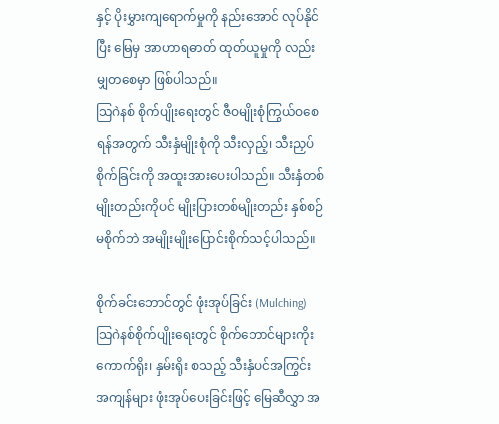နှင့် ပိုးမွှားကျရောက်မှုကို နည်းအောင် လုပ်နိုင်ပြီး မြေမှ အာဟာရဓာတ် ထုတ်ယူမှုကို လည်း မျှတစေမှာ ဖြစ်ပါသည်။
သြဂဲနစ် စိုက်ပျိုးရေးတွင် ဇီဝမျိုးစုံကြွယ်ဝစေရန်အတွက် သီးနှံမျိုးစုံကို သီးလှည့်၊ သီးညှပ် စိုက်ခြင်းကို အထူးအားပေးပါသည်။ သီးနှံတစ်မျိုးတည်းကိုပင် မျိုးပြားတစ်မျိုးတည်း နှစ်စဉ် မစိုက်ဘဲ အမျိုးမျိုးပြောင်းစိုက်သင့်ပါသည်။

စိုက်ခင်းဘောင်တွင် ဖုံးအုပ်ခြင်း (Mulching)
သြဂဲနစ်စိုက်ပျိုးရေးတွင် စိုက်ဘောင်များကိုး ကောက်ရိုး၊ နှမ်းရိုး စသည့် သီးနှံပင်အကြွင်း အကျန်များ ဖုံးအုပ်ပေးခြင်းဖြင့် မြေဆီလွှာ အ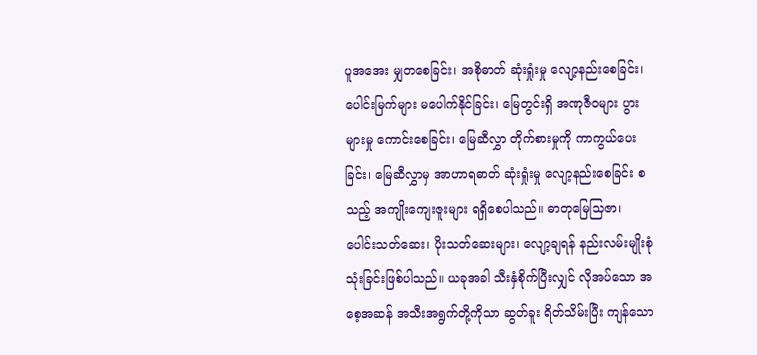ပူအအေး မျှတစေခြင်း၊ အစိုဓာတ် ဆုံးရှုံးမှု လျော့နည်းစေခြင်း၊ ပေါင်းမြက်များ မပေါက်နိုင်ခြင်း၊ မြေတွင်းရှိ အဏုဇီဝများ ပွားများမှု ကောင်းစေခြင်း၊ မြေဆီလွှာ တိုက်စားမှုကို ကာကွယ်ပေးခြင်း၊ မြေဆီလွှာမှ အာဟာရဓာတ် ဆုံးရှုံးမှု လျော့နည်းစေခြင်း စသည့် အကျိုးကျေးဇူးများ ရရှိစေပါသည်။ ဓာတုမြေသြဇာ၊ ပေါင်းသတ်ဆေး၊ ပိုးသတ်ဆေးများ၊ လျော့ချရန် နည်းလမ်းမျိုးစုံ သုံးခြင်းဖြစ်ပါသည်။ ယခုအခါ သီးနှံစိုက်ပြီးလျှင် လိုအပ်သော အစေ့အဆန် အသီးအရွက်တို့ကိုသာ ဆွတ်ခူး ရိတ်သိမ်းပြီး ကျန်သော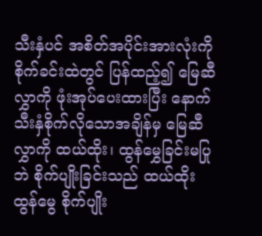သီးနှံပင် အစိတ်အပိုင်းအားလုံးကို စိုက်ခင်းထဲတွင် ပြန်ထည့်၍ မြေဆီလွှာကို ဖုံးအုပ်ပေးထားပြီး နောက်သီးနှံစိုက်လိုသောအချိန်မှ မြေဆီလွှာကို ထယ်ထိုး၊ ထွန်မွှေခြင်းမပြုဘဲ စိုက်ပျိုးခြင်းသည် ထယ်ထိုးထွန်မွေ စိုက်ပျိုး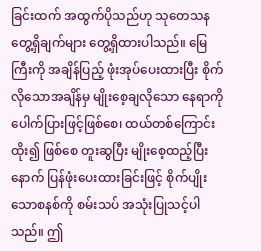ခြင်းထက် အထွက်ပိုသည်ဟု သုတေသန တွေ့ရှိချက်များ တွေ့ရှိထားပါသည်။ မြေကြီးကို အချိန်ပြည့် ဖုံးအုပ်ပေးထားပြီး စိုက်လိုသောအချိန်မှ မျိုးစေ့ချလိုသော နေရာကို ပေါက်ပြားဖြင့်ဖြစ်စေ၊ ထယ်တစ်ကြောင်းထိုး၍ ဖြစ်စေ တူးဆွပြီး မျိုးစေ့ထည့်ပြီးနောက် ပြန်ဖုံးပေးထားခြင်းဖြင့် စိုက်ပျိုးသောစနစ်ကို စမ်းသပ် အသုံးပြုသင့်ပါသည်။ ဤ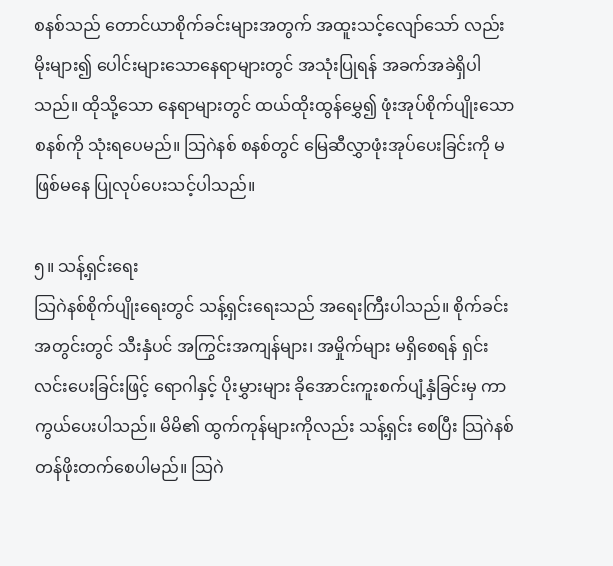စနစ်သည် တောင်ယာစိုက်ခင်းများအတွက် အထူးသင့်လျော်သော် လည်း မိုးများ၍ ပေါင်းများသောနေရာများတွင် အသုံးပြုရန် အခက်အခဲရှိပါသည်။ ထိုသို့သော နေရာများတွင် ထယ်ထိုးထွန်မွှေ၍ ဖုံးအုပ်စိုက်ပျိုးသောစနစ်ကို သုံးရပေမည်။ သြဂဲနစ် စနစ်တွင် မြေဆီလွှာဖုံးအုပ်ပေးခြင်းကို မဖြစ်မနေ ပြုလုပ်ပေးသင့်ပါသည်။

၅။ သန့်ရှင်းရေး
သြဂဲနစ်စိုက်ပျိုးရေးတွင် သန့်ရှင်းရေးသည် အရေးကြီးပါသည်။ စိုက်ခင်းအတွင်းတွင် သီးနှံပင် အကြွင်းအကျန်များ၊ အမှိုက်များ မရှိစေရန် ရှင်းလင်းပေးခြင်းဖြင့် ရောဂါနှင့် ပိုးမွှားများ ခိုအောင်းကူးစက်ပျံ့နှံခြင်းမှ ကာကွယ်ပေးပါသည်။ မိမိ၏ ထွက်ကုန်များကိုလည်း သန့်ရှင်း စေပြီး သြဂဲနစ်တန်ဖိုးတက်စေပါမည်။ သြဂဲ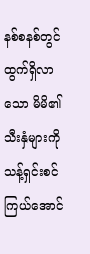နစ်စနစ်တွင် ထွက်ရှိလာသော မိမိ၏ သီးနှံများကို သန့်ရှင်းစင်ကြယ်အောင်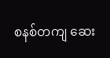စနစ်တကျ ဆေး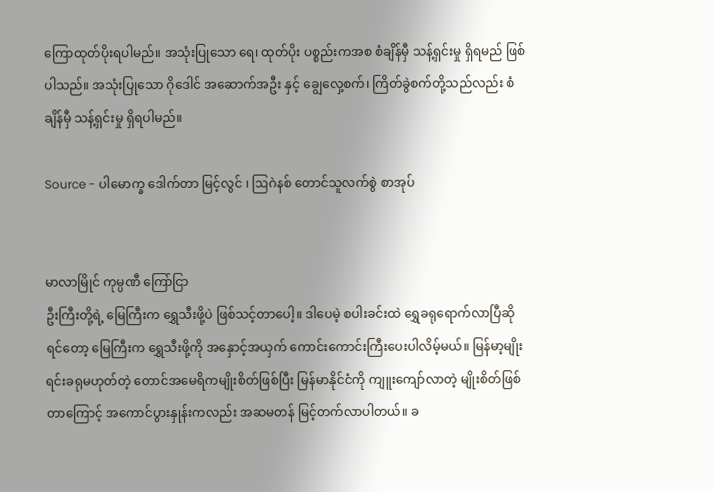ကြောထုတ်ပိုးရပါမည်။ အသုံးပြုသော ရေ၊ ထုတ်ပိုး ပစ္စည်းကအစ စံချိန်မှီ သန့်ရှင်းမှု ရှိရမည် ဖြစ်ပါသည်။ အသုံးပြုသော ဂိုဒေါင် အဆောက်အဦး နှင့် ချွေလှေ့စက်၊ ကြိတ်ခွဲစက်တို့သည်လည်း စံချိန်မှီ သန့်ရှင်းမှု ရှိရပါမည်။

Source - ပါမောက္ခ ဒေါက်တာ မြင့်လွင် ၊ ဩဂဲနစ် တောင်သူလက်စွဲ စာအုပ်


မာလာမြိုင် ကုမ္ပဏီ ကြော်ငြာ
ဦးကြီးတို့ရဲ့ မြေကြီးက ရွှေသီးဖို့ပဲ ဖြစ်သင့်တာပေါ့။ ဒါပေမဲ့ စပါးခင်းထဲ ရွှေခရုရောက်လာပြီဆိုရင်တော့ မြေကြီးက ရွှေသီးဖို့ကို အနှောင့်အယှက် ကောင်းကောင်းကြီးပေးပါလိမ့်မယ်။ မြန်မာ့မျိုးရင်းခရုမဟုတ်တဲ့ တောင်အမေရိကမျိုးစိတ်ဖြစ်ပြီး မြန်မာနိုင်ငံကို ကျူးကျော်လာတဲ့ မျိုးစိတ်ဖြစ်တာကြောင့် အကောင်ပွားနှုန်းကလည်း အဆမတန် မြင့်တက်လာပါတယ်။ ခ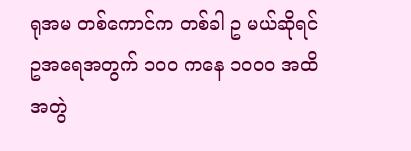ရုအမ တစ်ကောင်က တစ်ခါ ဥ မယ်ဆိုရင် ဥအရေအတွက် ၁၀၀ ကနေ ၁၀၀၀ အထိ အတွဲ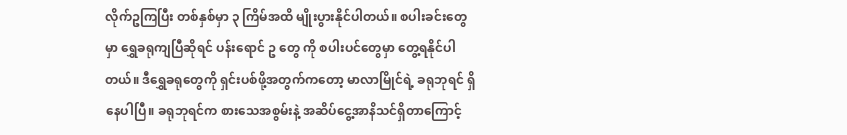လိုက်ဥကြပြီး တစ်နှစ်မှာ ၃ ကြိမ်အထိ မျိုးပွားနိုင်ပါတယ်။ စပါးခင်းတွေမှာ ရွှေခရုကျပြီဆိုရင် ပန်းရောင် ဥ တွေ ကို စပါးပင်တွေမှာ တွေ့ရနိုင်ပါတယ်။ ဒီရွှေခရုတွေကို ရှင်းပစ်ဖို့အတွက်ကတော့ မာလာမြိုင်ရဲ့ ခရုဘုရင် ရှိနေပါပြီ။ ခရုဘုရင်က စားသေအစွမ်းနဲ့ အဆိပ်ငွေ့အာနိသင်ရှိတာကြောင့်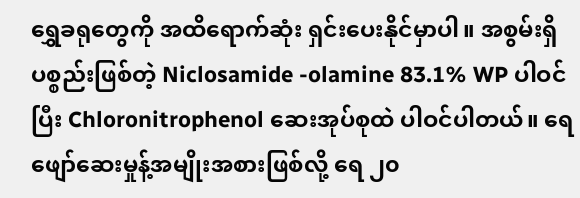ရွှေခရုတွေကို အထိရောက်ဆုံး ရှင်းပေးနိုင်မှာပါ။ အစွမ်းရှိပစ္စည်းဖြစ်တဲ့ Niclosamide -olamine 83.1% WP ပါဝင်ပြီး Chloronitrophenol ဆေးအုပ်စုထဲ ပါဝင်ပါတယ်။ ရေဖျော်ဆေးမှုန့်အမျိုးအစားဖြစ်လို့ ရေ ၂၀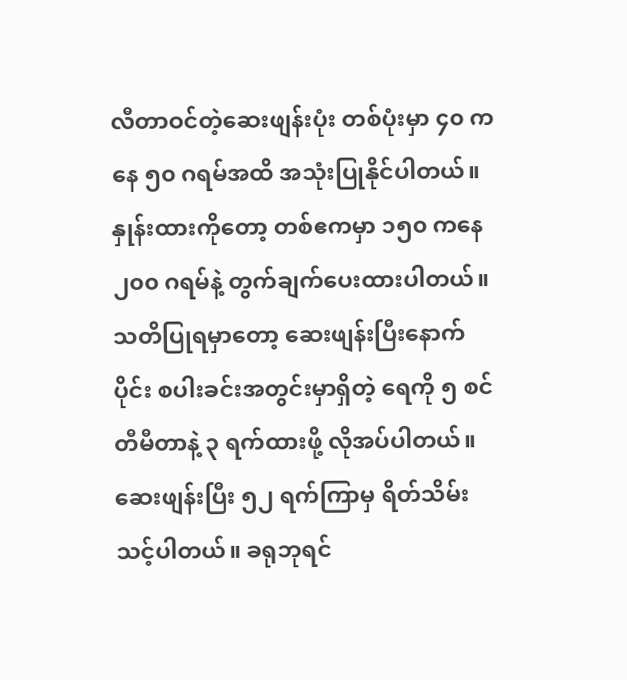လီတာဝင်တဲ့ဆေးဖျန်းပုံး တစ်ပုံးမှာ ၄၀ ကနေ ၅၀ ဂရမ်အထိ အသုံးပြုနိုင်ပါတယ်။ နှုန်းထားကိုတော့ တစ်ဧကမှာ ၁၅၀ ကနေ ၂၀၀ ဂရမ်နဲ့ တွက်ချက်ပေးထားပါတယ်။ သတိပြုရမှာတော့ ဆေးဖျန်းပြီးနောက်ပိုင်း စပါးခင်းအတွင်းမှာရှိတဲ့ ရေကို ၅ စင်တီမီတာနဲ့ ၃ ရက်ထားဖို့ လိုအပ်ပါတယ်။ ဆေးဖျန်းပြီး ၅၂ ရက်ကြာမှ ရိတ်သိမ်းသင့်ပါတယ်။ ခရုဘုရင်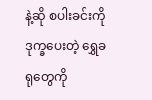နဲ့ဆို စပါးခင်းကို ဒုက္ခပေးတဲ့ ရွှေခရုတွေကို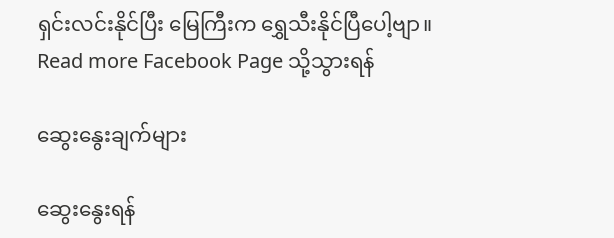ရှင်းလင်းနိုင်ပြီး မြေကြီးက ရွှေသီးနိုင်ပြီပေါ့ဗျာ။
Read more Facebook Page သို့သွားရန်

ဆွေးနွေးချက်များ

ဆွေးနွေးရန်